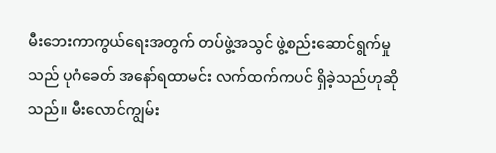မီးဘေးကာကွယ်ရေးအတွက် တပ်ဖွဲ့အသွင် ဖွဲ့စည်းဆောင်ရွက်မှုသည် ပုဂံခေတ် အနော်ရထာမင်း လက်ထက်ကပင် ရှိခဲ့သည်ဟုဆိုသည်။ မီးလောင်ကျွမ်း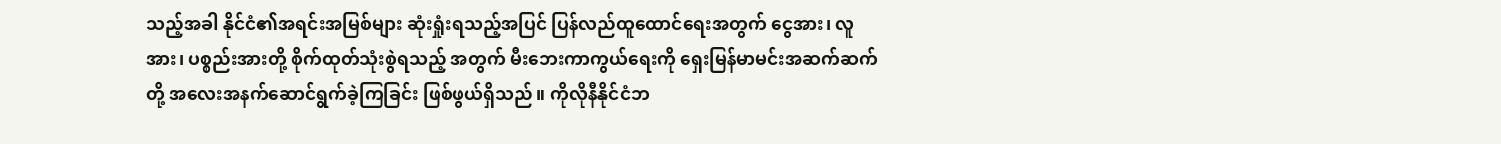သည့်အခါ နိုင်ငံ၏အရင်းအမြစ်များ ဆုံးရှုံးရသည့်အပြင် ပြန်လည်ထူထောင်ရေးအတွက် ငွေအား၊ လူအား၊ ပစ္စည်းအားတို့ စိုက်ထုတ်သုံးစွဲရသည့် အတွက် မီးဘေးကာကွယ်ရေးကို ရှေးမြန်မာမင်းအဆက်ဆက်တို့ အလေးအနက်ဆောင်ရွက်ခဲ့ကြခြင်း ဖြစ်ဖွယ်ရှိသည်။ ကိုလိုနီနိုင်ငံဘ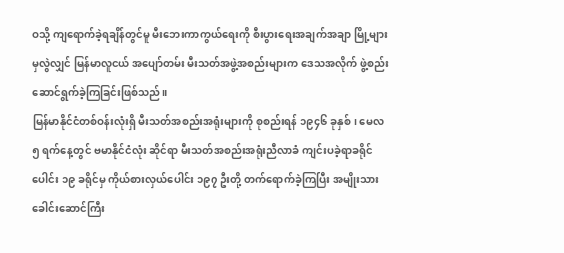ဝသို့ ကျရောက်ခဲ့ရချိန်တွင်မူ မီးဘေးကာကွယ်ရေးကို စီးပွားရေးအချက်အချာ မြို့များမှလွဲလျှင် မြန်မာလူငယ် အပျော်တမ်း မီးသတ်အဖွဲ့အစည်းများက ဒေသအလိုက် ဖွဲ့စည်းဆောင်ရွက်ခဲ့ကြခြင်းဖြစ်သည်။
မြန်မာနိုင်ငံတစ်ဝန်းလုံးရှိ မီးသတ်အစည်းအရုံးများကို စုစည်းရန် ၁၉၄၆ ခုနှစ်၊ မေလ ၅ ရက်နေ့တွင် ဗမာနိုင်ငံလုံး ဆိုင်ရာ မီးသတ်အစည်းအရုံးညီလာခံ ကျင်းပခဲ့ရာခရိုင်ပေါင်း ၁၉ ခရိုင်မှ ကိုယ်စားလှယ်ပေါင်း ၁၉၇ ဦးတို့ တက်ရောက်ခဲ့ကြပြီး အမျိုးသားခေါင်းဆောင်ကြီး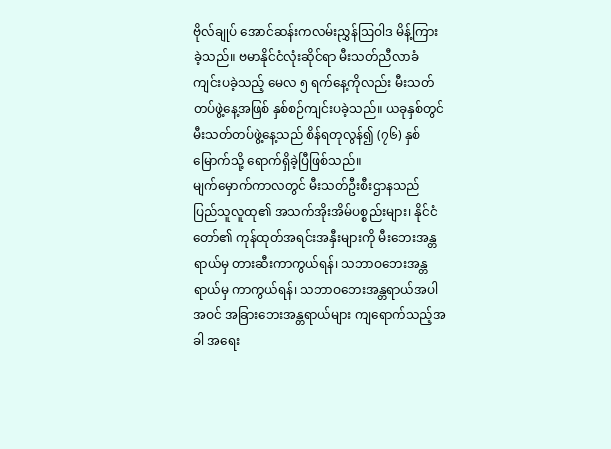ဗိုလ်ချုပ် အောင်ဆန်းကလမ်းညွှန်ဩဝါဒ မိန့်ကြားခဲ့သည်။ ဗမာနိုင်ငံလုံးဆိုင်ရာ မီးသတ်ညီလာခံ ကျင်းပခဲ့သည့် မေလ ၅ ရက်နေ့ကိုလည်း မီးသတ် တပ်ဖွဲ့နေ့အဖြစ် နှစ်စဉ်ကျင်းပခဲ့သည်။ ယခုနှစ်တွင် မီးသတ်တပ်ဖွဲ့နေ့သည် စိန်ရတုလွန်၍ (၇၆) နှစ်မြောက်သို့ ရောက်ရှိခဲ့ပြီဖြစ်သည်။
မျက်မှောက်ကာလတွင် မီးသတ်ဦးစီးဌာနသည် ပြည်သူလူထု၏ အသက်အိုးအိမ်ပစ္စည်းများ၊ နိုင်ငံတော်၏ ကုန်ထုတ်အရင်းအနှီးများကို မီးဘေးအန္တရာယ်မှ တားဆီးကာကွယ်ရန်၊ သဘာဝဘေးအန္တရာယ်မှ ကာကွယ်ရန်၊ သဘာဝဘေးအန္တရာယ်အပါအဝင် အခြားဘေးအန္တရာယ်များ ကျရောက်သည့်အခါ အရေး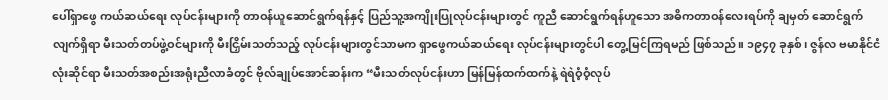ပေါ်ရှာဖွေ ကယ်ဆယ်ရေး လုပ်ငန်းများကို တာဝန်ယူဆောင်ရွက်ရန်နှင့် ပြည်သူ့အကျိုးပြုလုပ်ငန်းများတွင် ကူညီ ဆောင်ရွက်ရန်ဟူသော အဓိကတာဝန်လေးရပ်ကို ချမှတ် ဆောင်ရွက်လျက်ရှိရာ မီးသတ်တပ်ဖွဲ့ဝင်များကို မီးငြှိမ်းသတ်သည့် လုပ်ငန်းများတွင်သာမက ရှာဖွေကယ်ဆယ်ရေး လုပ်ငန်းများတွင်ပါ တွေ့မြင်ကြရမည် ဖြစ်သည်။ ၁၉၄၇ ခုနှစ်၊ ဇွန်လ ဗမာနိုင်ငံလုံးဆိုင်ရာ မီးသတ်အစည်းအရုံးညီလာခံတွင် ဗိုလ်ချုပ်အောင်ဆန်းက “မီးသတ်လုပ်ငန်းဟာ မြန်မြန်ထက်ထက်နဲ့ ရဲရဲဝံ့ဝံ့လုပ်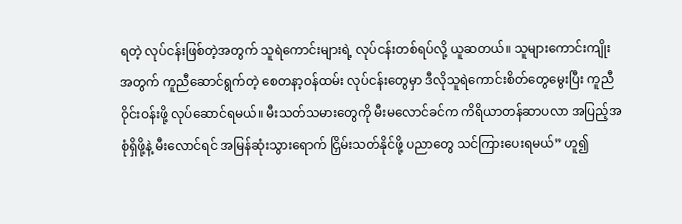ရတဲ့ လုပ်ငန်းဖြစ်တဲ့အတွက် သူရဲကောင်းများရဲ့ လုပ်ငန်းတစ်ရပ်လို့ ယူဆတယ်။ သူများကောင်းကျိုးအတွက် ကူညီဆောင်ရွက်တဲ့ စေတနာ့ဝန်ထမ်း လုပ်ငန်းတွေမှာ ဒီလိုသူရဲကောင်းစိတ်တွေမွေးပြီး ကူညီ ဝိုင်းဝန်းဖို့ လုပ်ဆောင်ရမယ်။ မီးသတ်သမားတွေကို မီးမလောင်ခင်က ကိရိယာတန်ဆာပလာ အပြည့်အစုံရှိဖို့နဲ့ မီးလောင်ရင် အမြန်ဆုံးသွားရောက် ငြှိမ်းသတ်နိုင်ဖို့ ပညာတွေ သင်ကြားပေးရမယ်” ဟူ၍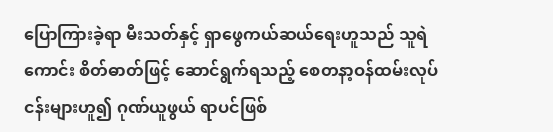ပြောကြားခဲ့ရာ မီးသတ်နှင့် ရှာဖွေကယ်ဆယ်ရေးဟူသည် သူရဲကောင်း စိတ်ဓာတ်ဖြင့် ဆောင်ရွက်ရသည့် စေတနာ့ဝန်ထမ်းလုပ်ငန်းများဟူ၍ ဂုဏ်ယူဖွယ် ရာပင်ဖြစ်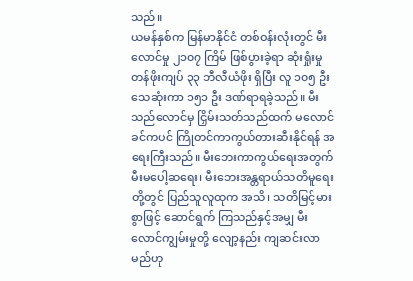သည်။
ယမန်နှစ်က မြန်မာနိုင်ငံ တစ်ဝန်းလုံးတွင် မီးလောင်မှု ၂၁၀၇ ကြိမ် ဖြစ်ပွားခဲ့ရာ ဆုံးရှုံးမှုတန်ဖိုးကျပ် ၃၃ ဘီလီယံဖိုး ရှိပြီး လူ ၁၀၅ ဦး သေဆုံးကာ ၁၅၁ ဦး ဒဏ်ရာရခဲ့သည်။ မီးသည်လောင်မှ ငြှိမ်းသတ်သည်ထက် မလောင်ခင်ကပင် ကြိုတင်ကာကွယ်တားဆီးနိုင်ရန် အရေးကြီးသည်။ မီးဘေးကာကွယ်ရေးအတွက် မီးမပေါ့ဆရေး၊ မီးဘေးအန္တရာယ်သတိမူရေးတို့တွင် ပြည်သူလူထုက အသိ၊ သတိမြင့်မားစွာဖြင့် ဆောင်ရွက် ကြသည်နှင့်အမျှ မီးလောင်ကျွမ်းမှုတို့ လျော့နည်း ကျဆင်းလာမည်ဟု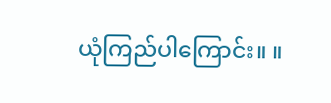ယုံကြည်ပါကြောင်း။ ။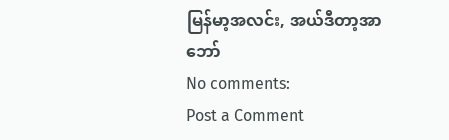မြန်မာ့အလင်း, အယ်ဒီတာ့အာဘော်
No comments:
Post a Comment